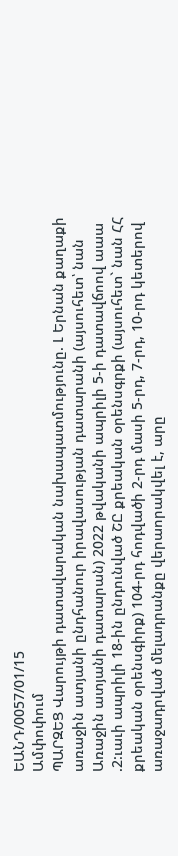ԵԱՆԴ/0057/01/15
Ամփոփում
ՊԱՐԶԵՑ Վարույթի դատավարական նախապատմությունը. Լ Երնան քաղաքի առաջին ատյանի ընդհանուր իրավասության դատարանի (այսուհետ՝ նան Առաջին ատյանի դատարան) 2022 թվականի ապրիլի 5-ի դատավճոով աաա .2:ւաւի ապրիլի 18-ին ընդունված ՇԸ քրեական օրենսգրքի (այսուհետ` նան ՀՀ քրեական օրենսգիրք) 104-րդ հոդվածի 2-րդ մասի 5-րդ, 7-րդ, 10-րդ կետերով առաջադրված մելադրանքը վերաորակվել է, արը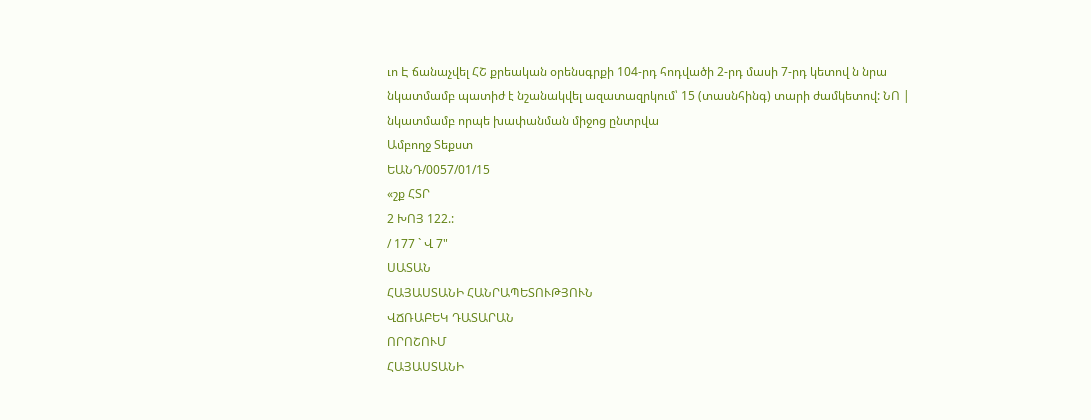ւո Է ճանաչվել ՀՇ քրեական օրենսգրքի 104-րդ հոդվածի 2-րդ մասի 7-րդ կետով ն նրա նկատմամբ պատիժ է նշանակվել ազատազրկում՝ 15 (տասնհինգ) տարի ժամկետով: ՆՈ | նկատմամբ որպե խափանման միջոց ընտրվա
Ամբողջ Տեքստ
ԵԱՆԴ/0057/01/15
«շք ՀՏՐ
2 ԽՈՅ 122.:
/ 177 ` Վ 7"
ՍԱՏԱՆ
ՀԱՅԱՍՏԱՆԻ ՀԱՆՐԱՊԵՏՈՒԹՅՈՒՆ
ՎՃՌԱԲԵԿ ԴԱՏԱՐԱՆ
ՈՐՈՇՈՒՄ
ՀԱՅԱՍՏԱՆԻ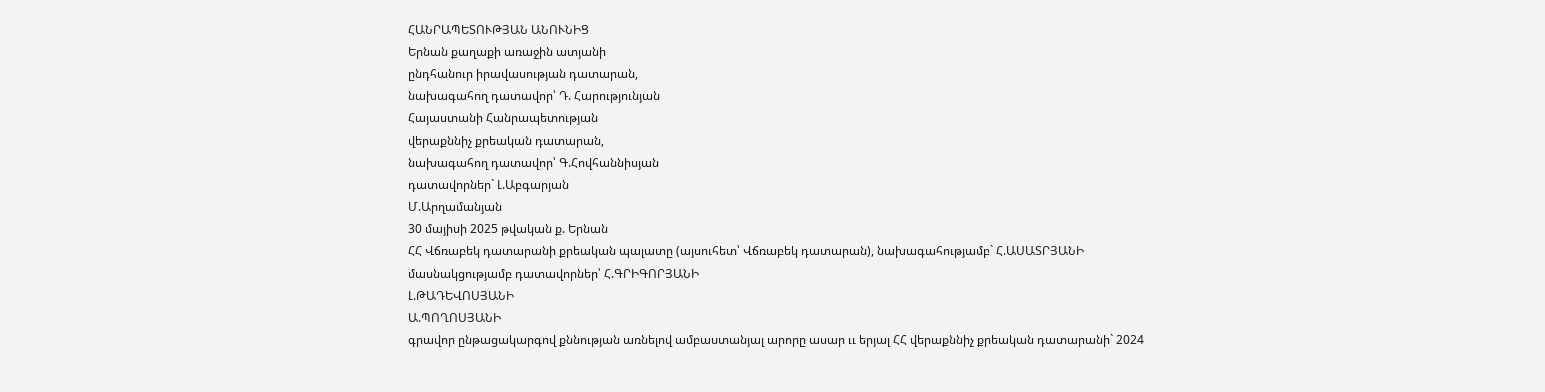ՀԱՆՐԱՊԵՏՈՒԹՅԱՆ ԱՆՈՒՆԻՑ
Երնան քաղաքի առաջին ատյանի
ընդհանուր իրավասության դատարան,
նախագահող դատավոր՝ Դ. Հարությունյան
Հայաստանի Հանրապետության
վերաքննիչ քրեական դատարան,
նախագահող դատավոր՝ Գ.Հովհաննիսյան
դատավորներ` Լ.Աբգարյան
Մ.Արղամանյան
30 մայիսի 2025 թվական ք. Երնան
ՀՀ Վճռաբեկ դատարանի քրեական պալատը (այսուհետ՝ Վճռաբեկ դատարան), նախագահությամբ` Հ.ԱՍԱՏՐՅԱՆԻ
մասնակցությամբ դատավորներ՝ Հ.ԳՐԻԳՈՐՅԱՆԻ
Լ.ԹԱԴԵՎՈՍՅԱՆԻ
Ա.ՊՈՂՈՍՅԱՆԻ
գրավոր ընթացակարգով քննության առնելով ամբաստանյալ արորը ասար ււ երյալ ՀՀ վերաքննիչ քրեական դատարանի` 2024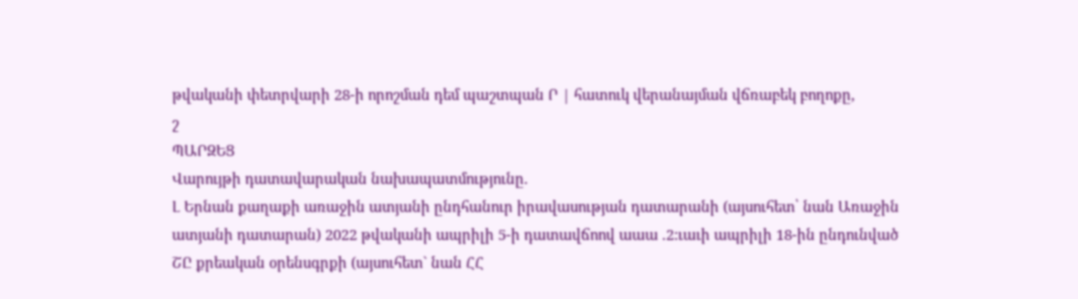թվականի փետրվարի 28-ի որոշման դեմ պաշտպան Ր | հատուկ վերանայման վճռաբեկ բողոքը,
շ
ՊԱՐԶԵՑ
Վարույթի դատավարական նախապատմությունը.
Լ Երնան քաղաքի առաջին ատյանի ընդհանուր իրավասության դատարանի (այսուհետ՝ նան Առաջին ատյանի դատարան) 2022 թվականի ապրիլի 5-ի դատավճոով աաա .2:ւաւի ապրիլի 18-ին ընդունված
ՇԸ քրեական օրենսգրքի (այսուհետ` նան ՀՀ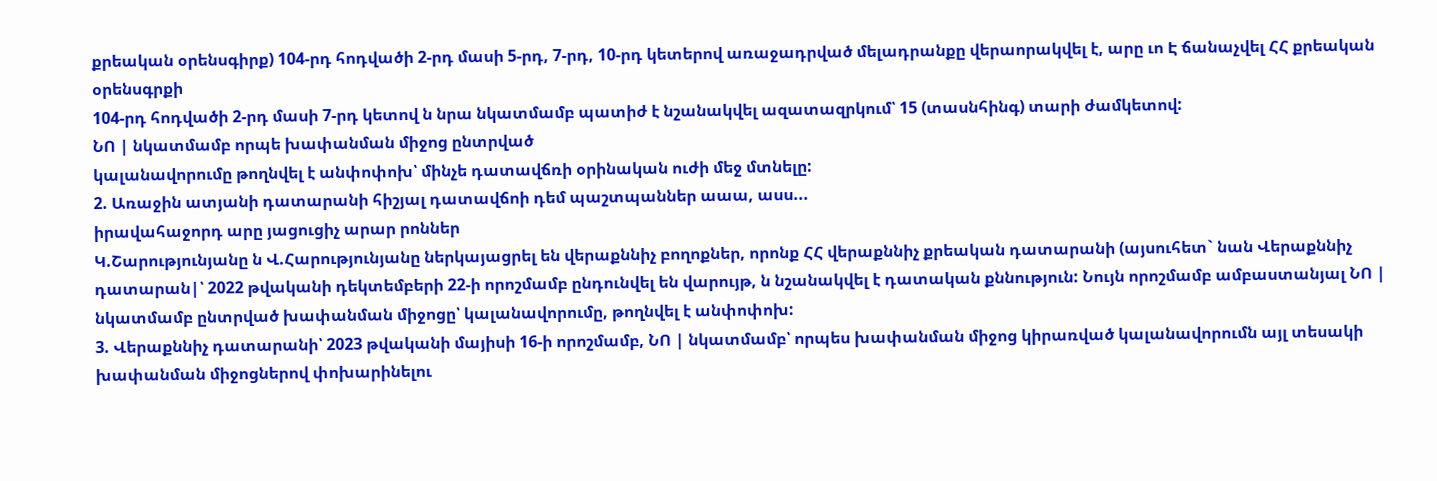քրեական օրենսգիրք) 104-րդ հոդվածի 2-րդ մասի 5-րդ, 7-րդ, 10-րդ կետերով առաջադրված մելադրանքը վերաորակվել է, արը ւո Է ճանաչվել ՀՀ քրեական օրենսգրքի
104-րդ հոդվածի 2-րդ մասի 7-րդ կետով ն նրա նկատմամբ պատիժ է նշանակվել ազատազրկում՝ 15 (տասնհինգ) տարի ժամկետով:
ՆՈ | նկատմամբ որպե խափանման միջոց ընտրված
կալանավորումը թողնվել է անփոփոխ՝ մինչե դատավճռի օրինական ուժի մեջ մտնելը:
2. Առաջին ատյանի դատարանի հիշյալ դատավճոի դեմ պաշտպաններ աաա, ասս...
իրավահաջորդ արը յացուցիչ արար րոններ
Կ.Շարությունյանը ն Վ.Հարությունյանը ներկայացրել են վերաքննիչ բողոքներ, որոնք ՀՀ վերաքննիչ քրեական դատարանի (այսուհետ` նան Վերաքննիչ դատարան|՝ 2022 թվականի դեկտեմբերի 22-ի որոշմամբ ընդունվել են վարույթ, ն նշանակվել է դատական քննություն: Նույն որոշմամբ ամբաստանյալ ՆՈ | նկատմամբ ընտրված խափանման միջոցը՝ կալանավորումը, թողնվել է անփոփոխ:
3. Վերաքննիչ դատարանի՝ 2023 թվականի մայիսի 16-ի որոշմամբ, ՆՈ | նկատմամբ՝ որպես խափանման միջոց կիրառված կալանավորումն այլ տեսակի խափանման միջոցներով փոխարինելու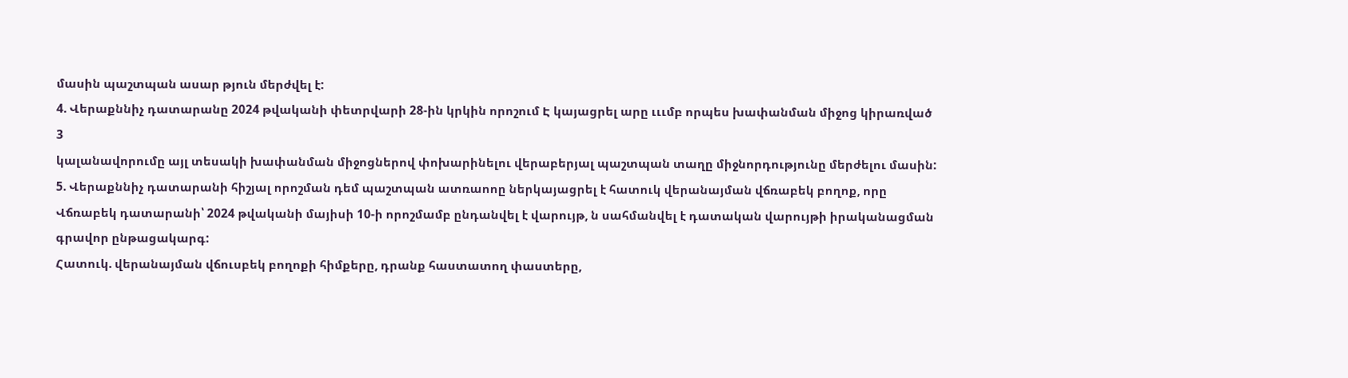մասին պաշտպան ասար թյուն մերժվել է:
4. Վերաքննիչ դատարանը 2024 թվականի փետրվարի 28-ին կրկին որոշում Է կայացրել արը ւււմբ որպես խափանման միջոց կիրառված
3
կալանավորումը այլ տեսակի խափանման միջոցներով փոխարինելու վերաբերյալ պաշտպան տաղը միջնորդությունը մերժելու մասին:
5. Վերաքննիչ դատարանի հիշյալ որոշման դեմ պաշտպան ատռաոոը ներկայացրել է հատուկ վերանայման վճռաբեկ բողոք, որը Վճռաբեկ դատարանի՝ 2024 թվականի մայիսի 10-ի որոշմամբ ընդանվել է վարույթ, ն սահմանվել է դատական վարույթի իրականացման գրավոր ընթացակարգ:
Հատուկ. վերանայման վճուսբեկ բողոքի հիմքերը, դրանք հաստատող փաստերը,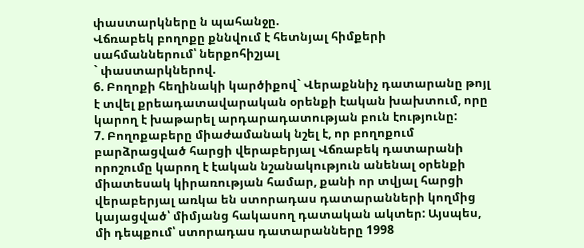փաստարկները ն պահանջը.
Վճռաբեկ բողոքը քննվում է հետնյալ հիմքերի սահմաններում՝ ներքոհիշյալ
` փաստարկներով.
6. Բողոքի հեղինակի կարծիքով` Վերաքննիչ դատարանը թոյլ է տվել քրեադատավարական օրենքի էական խախտում, որը կարող է խաթարել արդարադատության բուն էությունը:
7. Բողոքաբերը միաժամանակ նշել է, որ բողոքում բարձրացված հարցի վերաբերյալ Վճռաբեկ դատարանի որոշումը կարող է էական նշանակություն անենալ օրենքի միատեսակ կիրառության համար, քանի որ տվյալ հարցի վերաբերյալ առկա են ստորադաս դատարանների կողմից կայացված՝ միմյանց հակասող դատական ակտեր: Այսպես, մի դեպքում՝ ստորադաս դատարանները 1998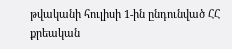թվականի հուլիսի 1-ին ընդունված ՀՀ քրեական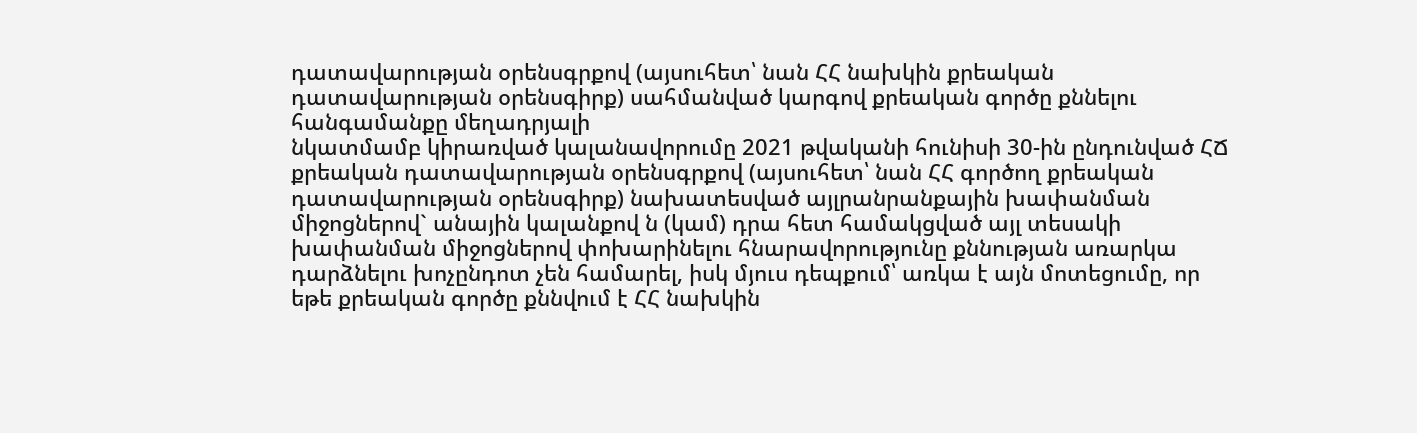դատավարության օրենսգրքով (այսուհետ՝ նան ՀՀ նախկին քրեական դատավարության օրենսգիրք) սահմանված կարգով քրեական գործը քննելու հանգամանքը մեղադրյալի
նկատմամբ կիրառված կալանավորումը 2021 թվականի հունիսի 30-ին ընդունված ՀՃ քրեական դատավարության օրենսգրքով (այսուհետ՝ նան ՀՀ գործող քրեական դատավարության օրենսգիրք) նախատեսված այլրանրանքային խափանման միջոցներով` անային կալանքով ն (կամ) դրա հետ համակցված այլ տեսակի խափանման միջոցներով փոխարինելու հնարավորությունը քննության առարկա դարձնելու խոչընդոտ չեն համարել, իսկ մյուս դեպքում՝ առկա է այն մոտեցումը, որ եթե քրեական գործը քննվում է ՀՀ նախկին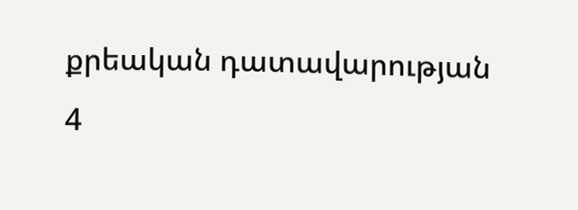քրեական դատավարության
4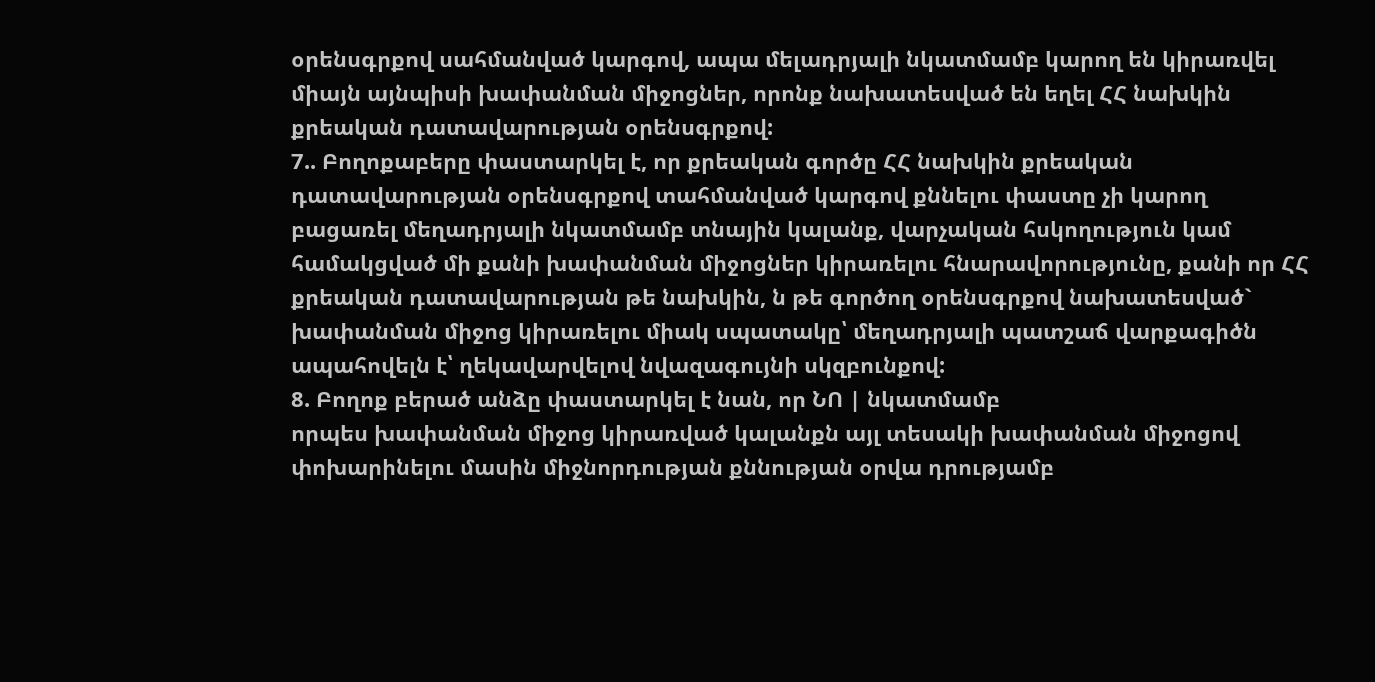օրենսգրքով սահմանված կարգով, ապա մելադրյալի նկատմամբ կարող են կիրառվել միայն այնպիսի խափանման միջոցներ, որոնք նախատեսված են եղել ՀՀ նախկին քրեական դատավարության օրենսգրքով:
7.. Բողոքաբերը փաստարկել է, որ քրեական գործը ՀՀ նախկին քրեական դատավարության օրենսգրքով տահմանված կարգով քննելու փաստը չի կարող բացառել մեղադրյալի նկատմամբ տնային կալանք, վարչական հսկողություն կամ համակցված մի քանի խափանման միջոցներ կիրառելու հնարավորությունը, քանի որ ՀՀ քրեական դատավարության թե նախկին, ն թե գործող օրենսգրքով նախատեսված` խափանման միջոց կիրառելու միակ սպատակը՝ մեղադրյալի պատշաճ վարքագիծն ապահովելն է՝ ղեկավարվելով նվազագույնի սկզբունքով:
8. Բողոք բերած անձը փաստարկել է նան, որ ՆՈ | նկատմամբ
որպես խափանման միջոց կիրառված կալանքն այլ տեսակի խափանման միջոցով փոխարինելու մասին միջնորդության քննության օրվա դրությամբ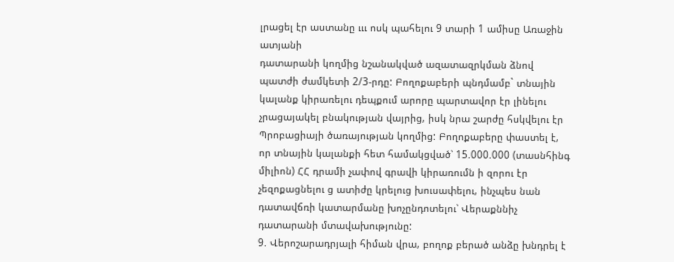լրացել էր աստանը ւււ ոսկ պահելու 9 տարի 1 ամիսը Առաջին ատյանի
դատարանի կողմից նշանակված ազատազրկման ձնով պատժի ժամկետի 2/3-րդը: Բողոքաբերի պնդմամբ` տնային կալանք կիրառելու դեպքում արորը պարտավոր էր լինելու չրացայակել բնակության վայրից, իսկ նրա շարժը հսկվելու էր Պրոբացիայի ծառայության կողմից: Բողոքաբերը փաստել է, որ տնային կալանքի հետ համակցված՝ 15.000.000 (տասնհինգ միլիոն) ՀՀ դրամի չափով գրավի կիրառումն ի զորու էր չեզոքացնելու ց ատիժը կրելուց խուսափելու, ինչպես նան դատավճռի կատարմանը խոչընդոտելու՝ Վերաքննիչ դատարանի մտավախությունը:
9. Վերոշարադրյալի հիման վրա, բողոք բերած անձը խնդրել է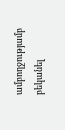ամբողջությամբ բեկանել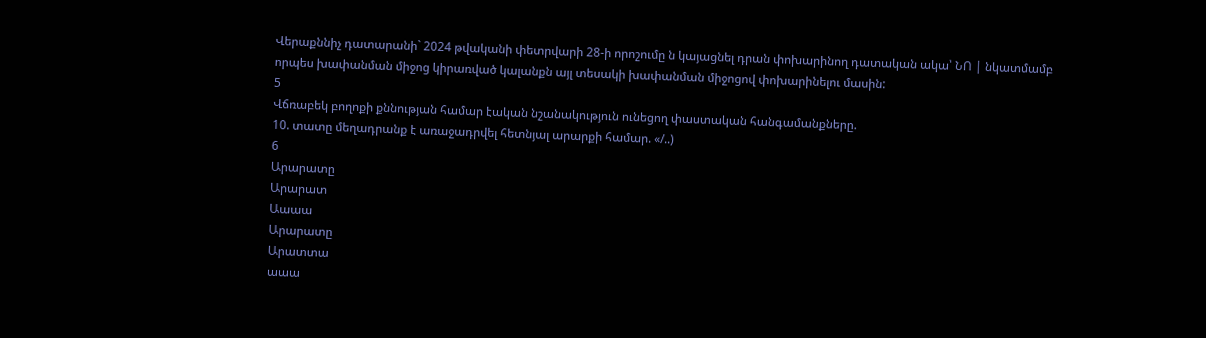Վերաքննիչ դատարանի` 2024 թվականի փետրվարի 28-ի որոշումը ն կայացնել դրան փոխարինող դատական ակա՝ ՆՈ | նկատմամբ որպես խափանման միջոց կիրառված կալանքն այլ տեսակի խափանման միջոցով փոխարինելու մասին:
5
Վճռաբեկ բողոքի քննության համար էական նշանակություն ունեցող փաստական հանգամանքները.
10. տատը մեղադրանք է առաջադրվել հետնյալ արարքի համար. «/..)
6
Արարատը
Արարատ
Աաաա
Արարատը
Արատտա
աաա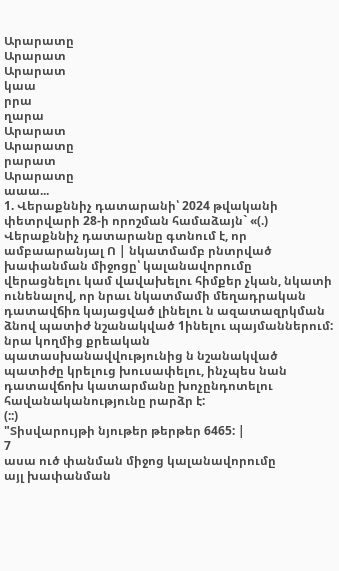Արարատը
Արարատ
Արարատ
կաա
րրա
ղարա
Արարատ
Արարատը
րարատ
Արարատը
աաա...
1. Վերաքննիչ դատարանի՝ 2024 թվականի փետրվարի 28-ի որոշման համաձայն` «(.) Վերաքննիչ դատարանը գտնում է, որ ամբաարանյալ Ո | նկատմամբ րնտրված խափանման միջոցը՝ կալանավորումը
վերացնելու կամ վավախելու հիմքեր չկան, նկատի ունենալով, որ նրաւ նկատմամի մեղադրական դատավճիռ կայացված լինելու ն ազատազրկման ձնով պատիժ նշանակված 1ինելու պայմաններում: նրա կողմից քրեական
պատասխանավվությունից ն նշանակված պատիժը կրելուց խուսափելու, ինչպես նան դատավճոխ կատարմանը խոչընդոտելու հավանականությունը րարձր է:
(::)
"Տիսվարույթի նյութեր թերթեր 6465: |
7
ասա ուծ փանման միջոց կալանավորումը
այլ խափանման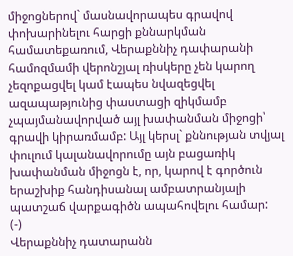միջոցներով` մասնավորապես գրավով փոխարինելու հարցի քննարկման համատեքառում, Վերաքննիչ դափարանի համոզմամի վերոնշյալ ռիսկերը չեն կարող չեզոքացվել կամ էապես նվազեցվել ազապաթյունից փաստացի զիկմամբ չպայմանավորված այլ խափանման միջոցի՝ գրավի կիրառմամբ: Այլ կերսլ` քննության տվյալ փուլում կալանավորումը այն բացառիկ խափանման միջոցն է, որ, կարով է գործուն երաշխիք հանդիսանալ ամբատրանյալի պատշաճ վարքագիծն ապահովելու համար:
(-)
Վերաքննիչ դատարանն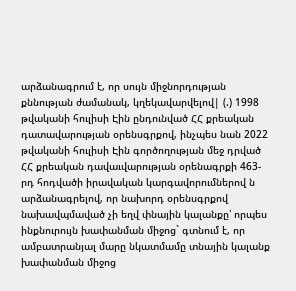արձանագրում է, որ սույն միջնորդության քննության ժամանակ, կղեկավարվելով| (.) 1998 թվականի հուլիսի Էին ընդունված ՀՀ քրեական դատավարության օրենսգրքով, ինչպես նան 2022 թվականի հուլիսի Էին գործողության մեջ դրված ՀՀ քրեական դավաւվարության օրենագրքի 463-րդ հոդվածի իրավական կարգավորումներով ն արձանագրելով, որ նախորդ օրենսգրքով նախավպմաված չի եղվ փնային կալանքը՝ որպես ինքնուրույն խափանման միջոց` գտնում է, որ ամբատրանյալ մարը նկատմամը տնային կալանք խափանման միջոց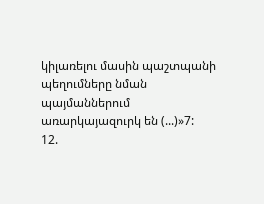կիլառելու մասին պաշտպանի պեղումները նման պայմաններում առարկայազուրկ են (...)»7:
12.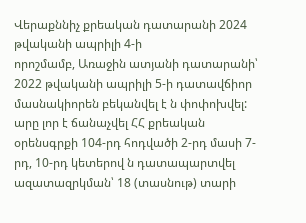Վերաքննիչ քրեական դատարանի 2024 թվականի ապրիլի 4-ի
որոշմամբ, Առաջին ատյանի դատարանի՝ 2022 թվականի ապրիլի 5-ի դատավճիոր մասնակիորեն բեկանվել է ն փոփոխվել: արը լոր է ճանաչվել ՀՀ քրեական օրենսգրքի 104-րդ հոդվածի 2-րդ մասի 7-րդ, 10-րդ կետերով ն դատապարտվել ազատազրկման՝ 18 (տասնութ) տարի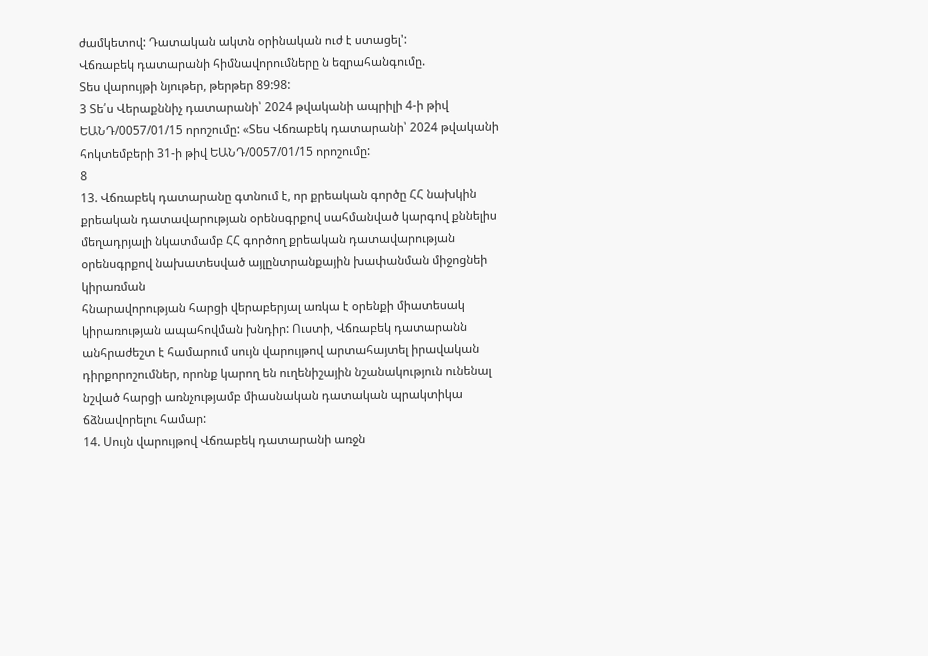ժամկետով: Դատական ակտն օրինական ուժ է ստացել':
Վճռաբեկ դատարանի հիմնավորումները ն եզրահանգումը.
Տես վարույթի նյութեր, թերթեր 89:98:
3 Տե՛ս Վերաքննիչ դատարանի՝ 2024 թվականի ապրիլի 4-ի թիվ ԵԱՆԴ/0057/01/15 որոշումը: «Տես Վճռաբեկ դատարանի՝ 2024 թվականի հոկտեմբերի 31-ի թիվ ԵԱՆԴ/0057/01/15 որոշումը:
8
13. Վճռաբեկ դատարանը գտնում է, որ քրեական գործը ՀՀ նախկին քրեական դատավարության օրենսգրքով սահմանված կարգով քննելիս մեղադրյալի նկատմամբ ՀՀ գործող քրեական դատավարության օրենսգրքով նախատեսված այլընտրանքային խափանման միջոցնեի կիրառման
հնարավորության հարցի վերաբերյալ առկա է օրենքի միատեսակ կիրառության ապահովման խնդիր: Ուստի, Վճռաբեկ դատարանն անհրաժեշտ է համարում սույն վարույթով արտահայտել իրավական դիրքորոշումներ, որոնք կարող են ուղենիշային նշանակություն ունենալ նշված հարցի առնչությամբ միասնական դատական պրակտիկա ճձնավորելու համար:
14. Սույն վարույթով Վճռաբեկ դատարանի առջն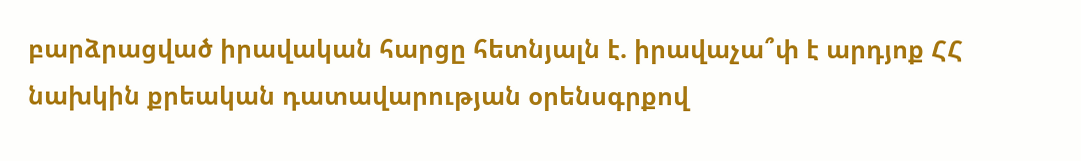բարձրացված իրավական հարցը հետնյալն է. իրավաչա՞փ է արդյոք ՀՀ նախկին քրեական դատավարության օրենսգրքով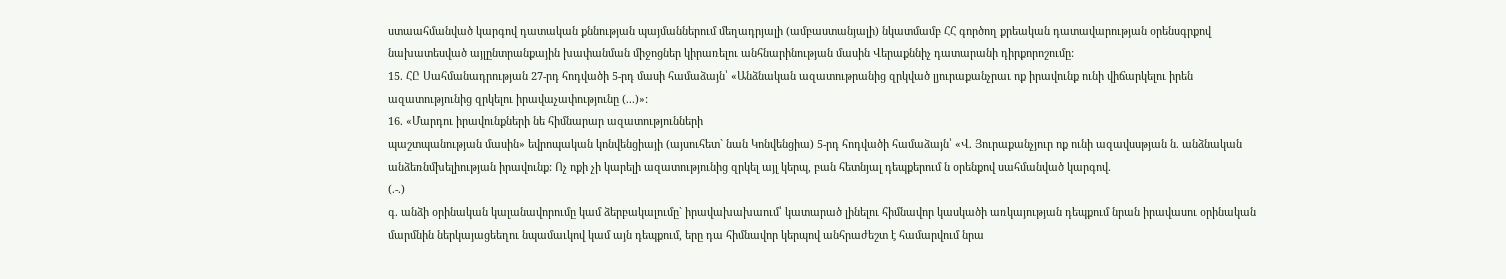ստաահմանված կարգով դատական քննության պայմաններում մեղադրյալի (ամբաստանյալի) նկատմամբ ՀՀ գործող քրեական դատավարության օրենսգրքով նախատեսված այլընտրանքային խափանման միջոցներ կիրառելու անհնարինության մասին Վերաքննիչ դատարանի դիրքորոշումը:
15. ՀԸ Սահմանադրության 27-րդ հոդվածի 5-րդ մասի համաձայն՝ «Անձնական ազատութրանից զրկված լյուրաքանչրաւ ոք իրավունք ունի վիճարկելու իրեն ազատությունից զրկելու իրավաչափությունը (...)»:
16. «Մարդու իրավունքների նե հիմնարար ազատությունների
պաշտպանության մասին» եվրոպական կոնվենցիայի (այսուհետ` նան Կոնվենցիա) 5-րդ հոդվածի համաձայն՝ «Վ. Յուրաքանչյուր ոք ունի ազավսսթյան ն. անձնական անձեռնմխելիության իրավունք: Ոչ ոքի չի կարելի ազատությունից զրկել այլ կերպ, բան հետնյալ դեպքերում ն օրենքով սահմանված կարգով.
(.-.)
գ. անձի օրինական կալանավորումը կամ ձերբակալումը` իրավախախաում՝ կատարած լինելու հիմնավոր կասկածի առկայության դեպքում նրան իրավասու օրինական մարմնին ներկայացեեղու նպամաւկով կամ այն դեպքում, երը դա հիմնավոր կերպով անհրաժեշտ է համարվում նրա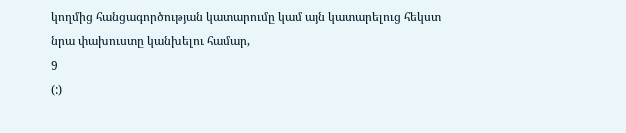կողմից հանցագործության կատարումը կամ այն կատարելուց հեկստ նրա փախուստը կանխելու համար,
9
(:)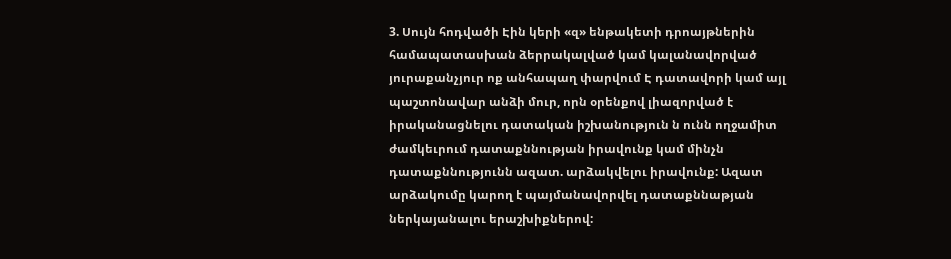3. Սույն հոդվածի Էին կերի «զ» ենթակետի դրոայթներին համապատասխան ձերրակալված կամ կալանավորված յուրաքանչյուր ոք անհապաղ փարվում Է դատավորի կամ այլ պաշտոնավար անձի մուր, որն օրենքով լիազորված է իրականացնելու դատական իշխանություն ն ունն ողջամիտ ժամկեւրում դատաքննության իրավունք կամ մինչն դատաքննությունն ազատ. արձակվելու իրավունք: Ազատ արձակումը կարող է պայմանավորվել դատաքննաթյան ներկայանալու երաշխիքներով: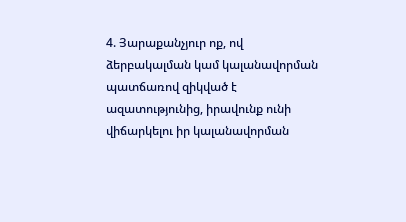4. Յարաքանչյուր ոք, ով ձերբակալման կամ կալանավորման պատճառով զիկված է ազատությունից, իրավունք ունի վիճարկելու իր կալանավորման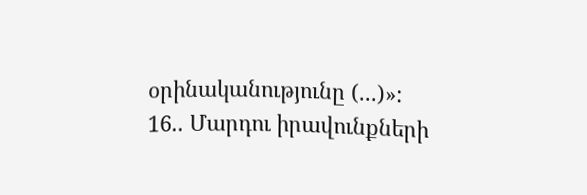օրինականությունը (...)»:
16.. Մարդու իրավունքների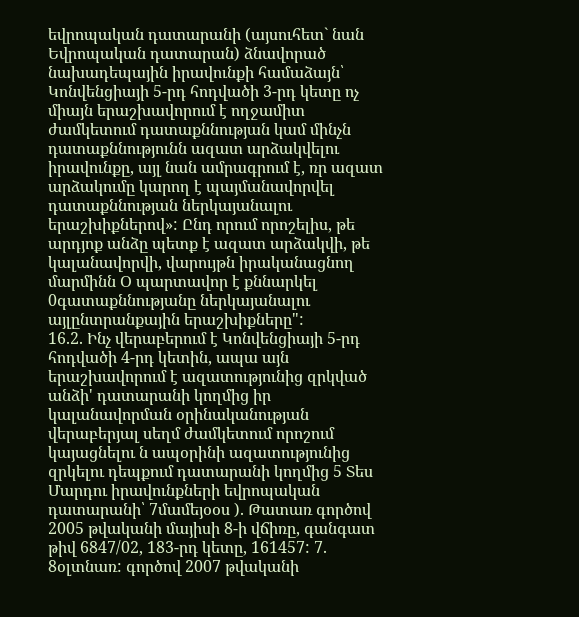եվրոպական դատարանի (այսուհետ` նան Եվրոպական դատարան) ձնավորած նախադեպային իրավունքի համաձայն՝ Կոնվենցիայի 5-րդ հոդվածի 3-րդ կետը ոչ միայն երաշխավորում է ողջամիտ ժամկետում դատաքննության կամ մինչն դատաքննությունն ազատ արձակվելու իրավունքը, այլ նան ամրագրում է, ռր ազատ արձակումը կարող է պայմանավորվել դատաքննության ներկայանալու երաշխիքներով»: Ընդ որում որոշելիս, թե արդյոք անձը պետք է ազատ արձակվի, թե կալանավորվի, վարույթն իրականացնող մարմինն Օ պարտավոր է քննարկել 0գատաքննությանը ներկայանալու այլընտրանքային երաշխիքները":
16.2. Ինչ վերաբերում է Կոնվենցիայի 5-րդ հոդվածի 4-րդ կետին, ապա այն երաշխավորում է ազատությունից զրկված անձի' դատարանի կողմից իր կալանավորման օրինականության վերաբերյալ սեղմ ժամկետում որոշում կայացնելու ն ապօրինի ազատությունից զրկելու դեպքում դատարանի կողմից 5 Տես Մարդու իրավունքների եվրոպական դատարանի՝ 7մամեյօօս ). Թատառ գործով 2005 թվականի մայիսի 8-ի վճիռը, գանգատ թիվ 6847/02, 183-րդ կետը, 161457: 7. 8օլտնառ: գործով 2007 թվականի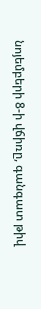նոյեմբերի 8-ի վճիռը, գանգատ թիվ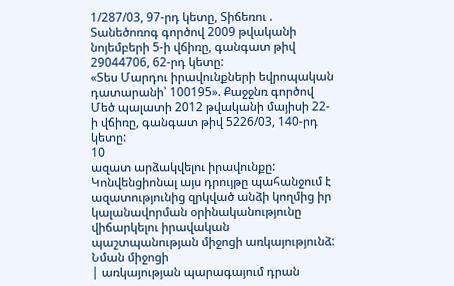1/287/03, 97-րդ կետը, Տիճեռու . Տանեծոռոգ գործով 2009 թվականի նոյեմբերի 5-ի վճիռը, գանգատ թիվ 29044706, 62-րդ կետը:
«Տես Մարդու իրավունքների եվրոպական դատարանի՝ 100195». Քաջջնռ գործով Մեծ պալատի 2012 թվականի մայիսի 22-ի վճիռը, գանգատ թիվ 5226/03, 140-րդ կետը:
10
ազատ արձակվելու իրավունքը: Կոնվենցիոնալ այս դրույթը պահանջում է ազատությունից զրկված անձի կողմից իր կալանավորման օրինականությունը վիճարկելու իրավական պաշտպանության միջոցի առկայությունձ: Նման միջոցի
| առկայության պարագայում դրան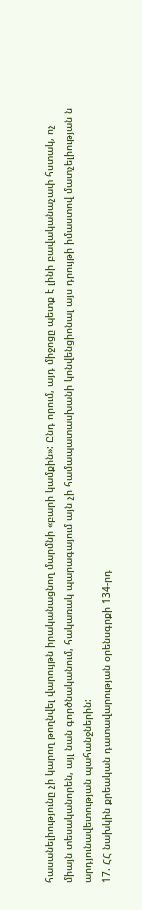հասանելիությունը չի կարող թողնվել վարույթն իրականացնող մարմնի «բարի կամքին»: Ընդ որում, այդ միջոցը պետք է լինի բավականաչափ հստակ, ոչ միայն տեսականորեն, այլ նան գործնականում, հակառակ պարագայում այն չի համապատասխանի կոնվենցիոնալ այս դրույթի իմաստով մատչելիության ն արդյունավետության պահանջներին:
17. ՀՀ նախկին քրեական դատավարության օրենսգրքի 134-րդ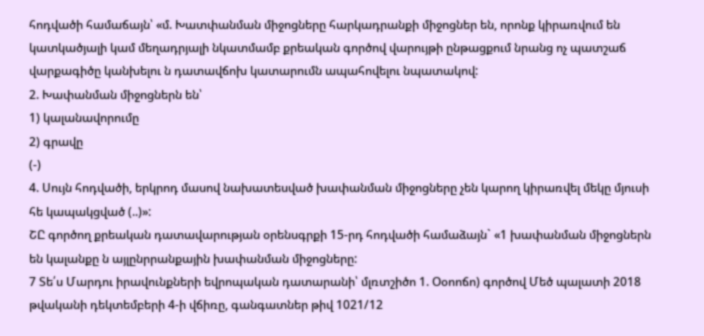հոդվածի համաճայն՝ «մ. Խատփանման միջոցները հարկադրանքի միջոցներ են, որոնք կիրառվում են կատկածյալի կամ մեղադրյալի նկատմամբ քրեական գործով վարույթի ընթացքում նրանց ոչ պատշաճ վարքագիծը կանխելու ն դատավճոխ կատարումն ապահովելու նպատակով:
2. Խափանման միջոցներն են՝
1) կալանավորումը
2) գրավը
(-)
4. Սույն հոդվածի, երկրոդ մասով նախատեսված խափանման միջոցները չեն կարող կիրառվել մեկը մյուսի հե կապակցված (..)»:
ՇԸ գործող քրեական դատավարության օրենսգրքի 15-րդ հոդվածի համաձայն` «1 խափանման միջոցներն են կալանքը ն այլընրրանքային խափանման միջոցները:
7 Տե՛ս Մարդու իրավունքների եվրոպական դատարանի՝ մլռտշիծո 1. Օօոոճո) գործով Մեծ պալատի 2018 թվականի դեկտեմբերի 4-ի վճիռը, գանգատներ թիվ 1021/12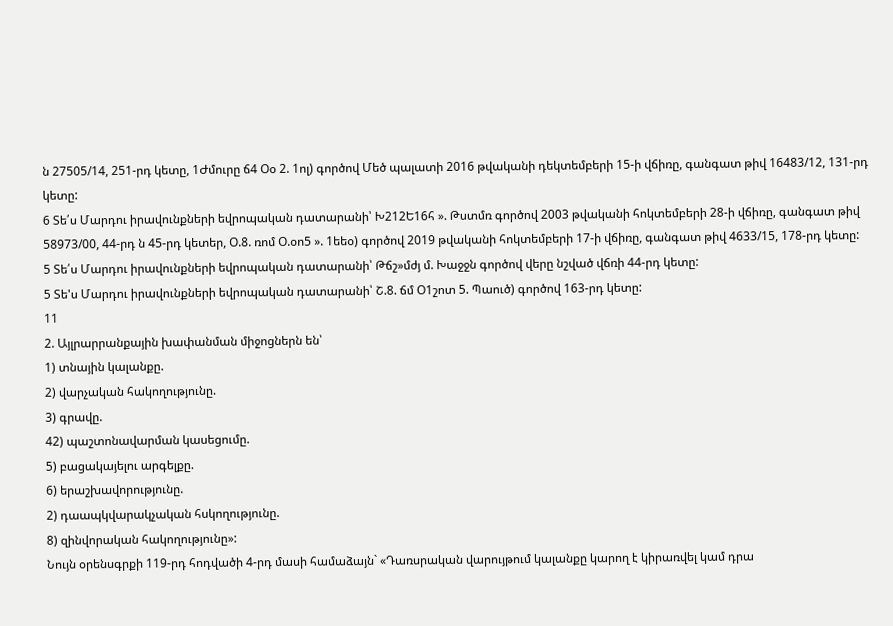ն 27505/14, 251-րդ կետը, 1Ժմուրը ճ4 Օօ 2. 1ոլ) գործով Մեծ պալատի 2016 թվականի դեկտեմբերի 15-ի վճիռը, գանգատ թիվ 16483/12, 131-րդ կետը:
6 Տե՛ս Մարդու իրավունքների եվրոպական դատարանի՝ Խ212Ե16հ ». Թստմռ գործով 2003 թվականի հոկտեմբերի 28-ի վճիռը, գանգատ թիվ 58973/00, 44-րդ ն 45-րդ կետեր, Օ.8. ռոմ Օ.օո5 ». 1եեօ) գործով 2019 թվականի հոկտեմբերի 17-ի վճիռը, գանգատ թիվ 4633/15, 178-րդ կետը:
5 Տե՛ս Մարդու իրավունքների եվրոպական դատարանի՝ Թճշ»մժյ մ. Խաջջն գործով վերը նշված վճռի 44-րդ կետը:
5 Տե'ս Մարդու իրավունքների եվրոպական դատարանի՝ Շ.8. ճմ Օ1շոտ 5. Պաուծ) գործով 163-րդ կետը:
11
2. Այլրարրանքային խափանման միջոցներն են՝
1) տնային կալանքը.
2) վարչական հակողությունը.
3) գրավը.
42) պաշտոնավարման կասեցումը.
5) բացակայելու արգելքը.
6) երաշխավորությունը.
2) դաապկվարակչական հսկողությունը.
8) զինվորական հակողությունը»:
Նույն օրենսգրքի 119-րդ հոդվածի 4-րդ մասի համաձայն` «Դառսրական վարույթում կալանքը կարող է կիրառվել կամ դրա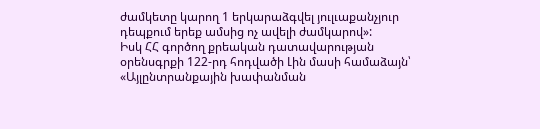ժամկետը կարող 1 երկարաձգվել յուլւաքանչյուր դեպքում երեք ամսից ոչ ավելի ժամկարով»:
Իսկ ՀՀ գործող քրեական դատավարության օրենսգրքի 122-րդ հոդվածի Լին մասի համաձայն՝ «Այլընտրանքային խափանման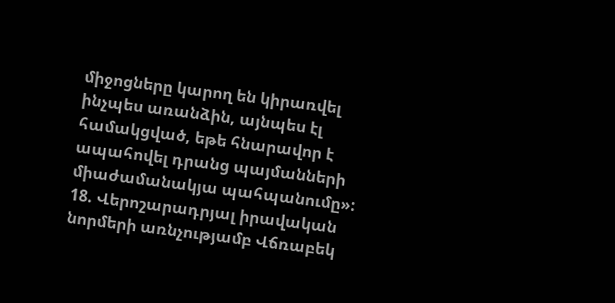միջոցները կարող են կիրառվել ինչպես առանձին, այնպես էլ համակցված, եթե հնարավոր է ապահովել դրանց պայմանների միաժամանակյա պահպանումը»:
18. Վերոշարադրյալ իրավական նորմերի առնչությամբ Վճռաբեկ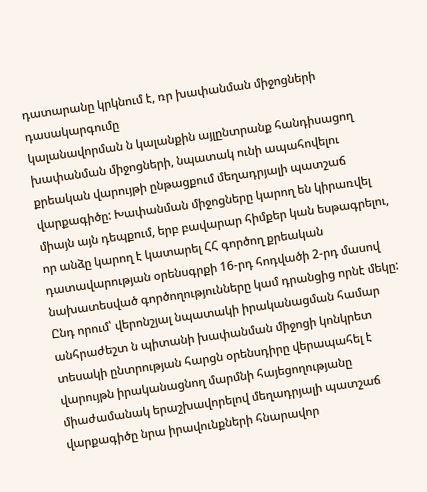դատարանը կրկնում է, ռր խափանման միջոցների դասակարգումը
կալանավորման ն կալանքին այլընտրանք հանդիսացող խափանման միջոցների, նպատակ ունի ապահովելու քրեական վարույթի ընթացքում մեղադրյալի պատշաճ վարքագիծը: Խափանման միջոցները կարող են կիրառվել միայն այն դեպքում, երբ բավարար հիմքեր կան եսթագրելու, որ անձը կարող է կատարել ՀՀ գործող քրեական դատավարության օրենսգրքի 16-րդ հոդվածի 2-րդ մասով նախատեսված գործողությունները կամ դրանցից որնէ մեկը: Ընդ որում՝ վերոնշյալ նպատակի իրականացման համար անհրաժեշտ ն պիտանի խափանման միջոցի կոնկրետ տեսակի ընտրության հարցն օրենսդիրը վերապահել է վարույթն իրականացնող մարմնի հայեցողությանը միաժամանակ երաշխավորելով մեղադրյալի պատշաճ վարքագիծը նրա իրավունքների հնարավոր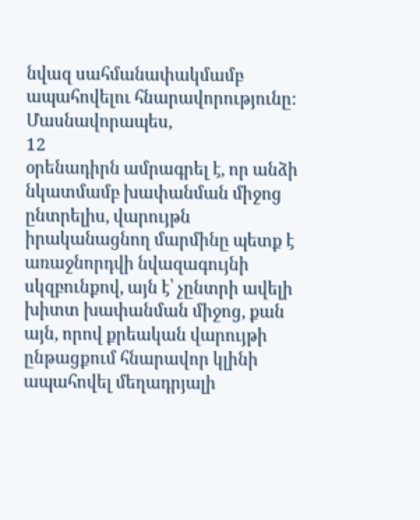նվազ սահմանափակմամբ ապահովելու հնարավորությունը: Մասնավորապես,
12
օրենադիրն ամրագրել է, որ անձի նկատմամբ խափանման միջոց ընտրելիս, վարույթն իրականացնող մարմինը պետք է առաջնորդվի նվազագույնի սկզբունքով, այն է՝ չընտրի ավելի խիտտ խափանման միջոց, քան այն, որով քրեական վարույթի ընթացքում հնարավոր կլինի ապահովել մեղադրյալի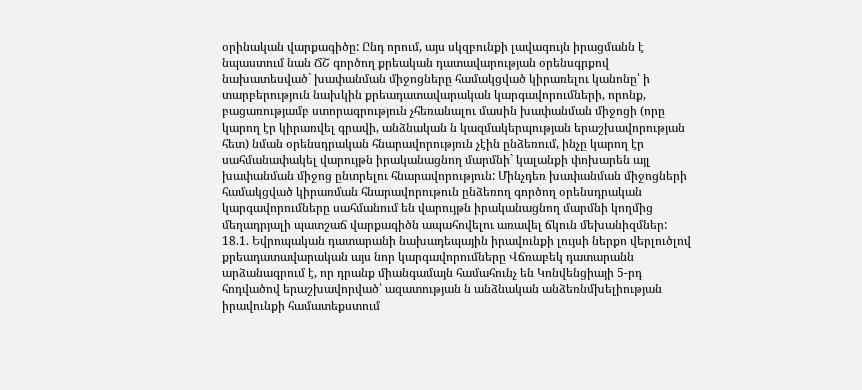օրինական վարքագիծը: Ընդ որում, այս սկզբունքի լավագույն իրացմանն է նպաստում նան ՃՇ գործող քրեական դատավարության օրենսգրքով նախատեսված` խափանման միջոցները համակցված կիրառելու կանոնը՝ ի տարբերություն նախկին քրեադատավարական կարգավորումների, որոնք, բացառությամբ ստորագրություն չհեռանալու մասին խափանման միջոցի (որը կարող էր կիրառվել գրավի, անձնական ն կազմակերպության երաշխավորության հետ) նման օրենսդրական հնարավորություն չէին ընձեռում, ինչը կարող էր սահմանափակել վարույթն իրականացնող մարմնի` կալանքի փոխարեն այլ խափանման միջոց ընտրելու հնարավորություն: Մինչդեռ խափանման միջոցների համակցված կիրառման հնարավորութուն ընձեռող գործող օրենսդրական կարգավորումները սահմանում են վարույթն իրականացնող մարմնի կողմից մեղադրյալի պատշաճ վարքագիծն ապահովելու առավել ճկուն մեխանիզմներ:
18.1. Եվրոպական դատարանի նախադեպային իրավունքի լույսի ներքո վերլուծլով քրեադատավարական այս նոր կարգավորումները Վճռաբեկ դատարանն արձանագրում է, որ դրանք միանգամայն համահունչ են Կոնվենցիայի 5-րդ հոդվածով երաշխավորված՝ ազատության ն անձնական անձեռնմխելիության իրավունքի համատեքստում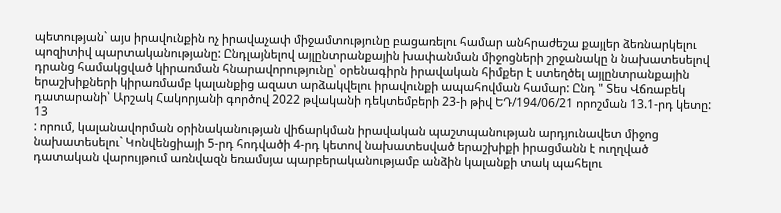պետության` այս իրավունքին ոչ իրավաչափ միջամտությունը բացառելու համար անհրաժեշա քայլեր ձեռնարկելու պոզիտիվ պարտականությանը: Ընդլայնելով այլընտրանքային խափանման միջոցների շրջանակը ն նախատեսելով դրանց համակցված կիրառման հնարավորությունը՝ օրենագիրն իրավական հիմքեր է ստեղծել այլընտրանքային երաշխիքների կիրառմամբ կալանքից ազատ արձակվելու իրավունքի ապահովման համար: Ընդ " Տես Վճռաբեկ դատարանի՝ Արշակ Հակորյանի գործով 2022 թվականի դեկտեմբերի 23-ի թիվ ԵԴ/194/06/21 որոշման 13.1-րդ կետը:
13
: որում, կալանավորման օրինականության վիճարկման իրավական պաշտպանության արդյունավետ միջոց նախատեսելու` Կոնվենցիայի 5-րդ հոդվածի 4-րդ կետով նախատեսված երաշխիքի իրացմանն է ուղղված դատական վարույթում առնվազն եռամսյա պարբերականությամբ անձին կալանքի տակ պահելու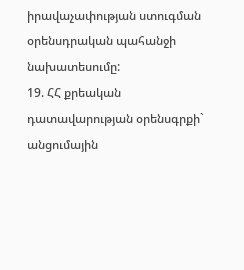իրավաչափության ստուգման օրենսդրական պահանջի նախատեսումը:
19. ՀՀ քրեական դատավարության օրենսգրքի` անցումային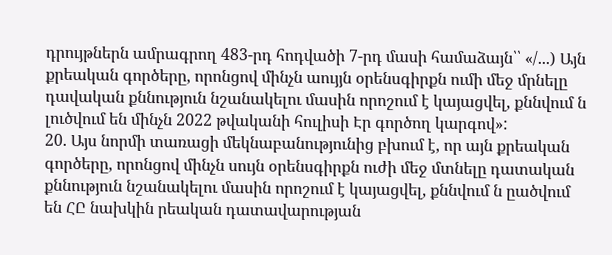դրույթներն ամրագրող 483-րդ հոդվածի 7-րդ մասի համաձայն՝՝ «/...) Այն քրեական գործերը, որոնցով մինչն աույյն օրենսգիրքն ումի մեջ մրնելը դավական քննություն նշանակելու մասին որոշում է կայացվել, քննվում ն լուծվում են մինչն 2022 թվականի հուլիսի Էր գործող կարգով»:
20. Այս նորմի տառացի մեկնաբանությունից բխում է, որ այն քրեական գործերը, որոնցով մինչն սույն օրենսգիրքն ուժի մեջ մտնելը դատական քննություն նշանակելու մասին որոշում է կայացվել, քննվում ն ըածվում են ՀԸ նախկին րեական դատավարության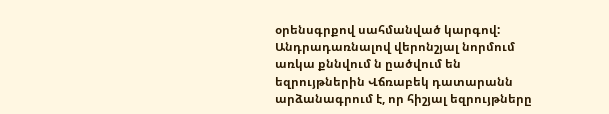օրենսգրքով սահմանված կարգով: Անդրադառնալով վերոնշյալ նորմում առկա քննվում ն ըածվում են եզրույթներին Վճռաբեկ դատարանն արձանագրում է, որ հիշյալ եզրույթները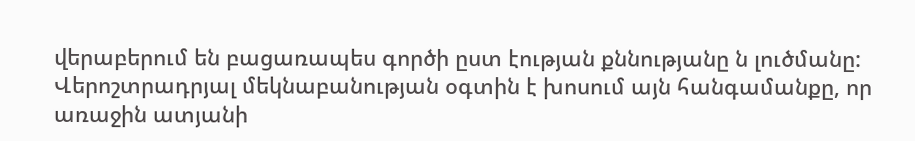վերաբերում են բացառապես գործի ըստ էության քննությանը ն լուծմանը: Վերոշտրադրյալ մեկնաբանության օգտին է խոսում այն հանգամանքը, որ առաջին ատյանի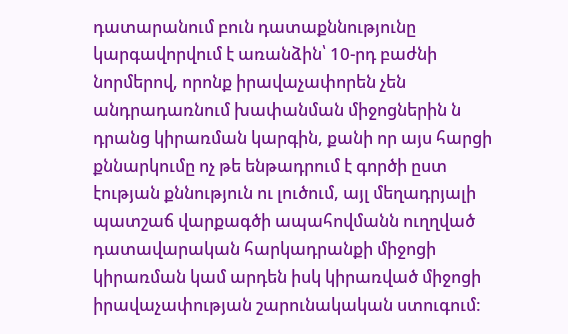դատարանում բուն դատաքննությունը կարգավորվում է առանձին՝ 10-րդ բաժնի նորմերով, որոնք իրավաչափորեն չեն անդրադառնում խափանման միջոցներին ն դրանց կիրառման կարգին, քանի որ այս հարցի քննարկումը ոչ թե ենթադրում է գործի ըստ էության քննություն ու լուծում, այլ մեղադրյալի պատշաճ վարքագծի ապահովմանն ուղղված դատավարական հարկադրանքի միջոցի կիրառման կամ արդեն իսկ կիրառված միջոցի իրավաչափության շարունակական ստուգում: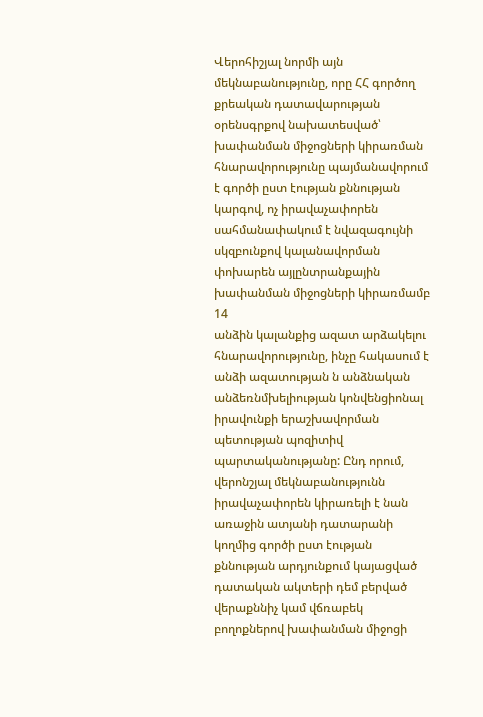Վերոհիշյալ նորմի այն մեկնաբանությունը, որը ՀՀ գործող քրեական դատավարության օրենսգրքով նախատեսված՝ խափանման միջոցների կիրառման հնարավորությունը պայմանավորում է գործի ըստ էության քննության կարգով, ոչ իրավաչափորեն սահմանափակում է նվազագույնի սկզբունքով կալանավորման փոխարեն այլընտրանքային խափանման միջոցների կիրառմամբ
14
անձին կալանքից ազատ արձակելու հնարավորությունը, ինչը հակասում է անձի ազատության ն անձնական անձեռնմխելիության կոնվենցիոնալ իրավունքի երաշխավորման պետության պոզիտիվ պարտականությանը: Ընդ որում, վերոնշյալ մեկնաբանությունն իրավաչափորեն կիրառելի է նան առաջին ատյանի դատարանի կողմից գործի ըստ էության քննության արդյունքում կայացված դատական ակտերի դեմ բերված վերաքննիչ կամ վճռաբեկ բողոքներով խափանման միջոցի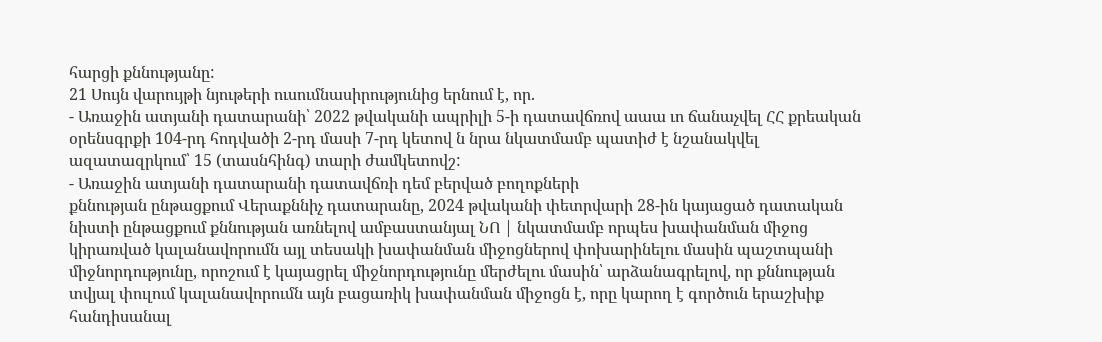հարցի քննությանը:
21 Սույն վարույթի նյութերի ուսումնասիրությունից երնում է, որ.
- Առաջին ատյանի դատարանի՝ 2022 թվականի ապրիլի 5-ի դատավճռով աաա ւո ճանաչվել ՀՀ քրեական օրենսգրքի 104-րդ հոդվածի 2-րդ մասի 7-րդ կետով ն նրա նկատմամբ պատիժ է նշանակվել ազատազրկում՝ 15 (տասնհինգ) տարի ժամկետովշ:
- Առաջին ատյանի դատարանի դատավճռի դեմ բերված բողոքների
քննության ընթացքում Վերաքննիչ դատարանը, 2024 թվականի փետրվարի 28-ին կայացած դատական նիստի ընթացքում քննության առնելով ամբաստանյալ ՆՈ | նկատմամբ որպես խափանման միջոց կիրառված կալանավորումն այլ տեսակի խափանման միջոցներով փոխարինելու մասին պաշտպանի միջնորդությունը, որոշում է կայացրել միջնորդությունը մերժելու մասին՝ արձանագրելով, որ քննության տվյալ փուլում կալանավորումն այն բացառիկ խափանման միջոցն է, որը կարող է գործուն երաշխիք հանդիսանալ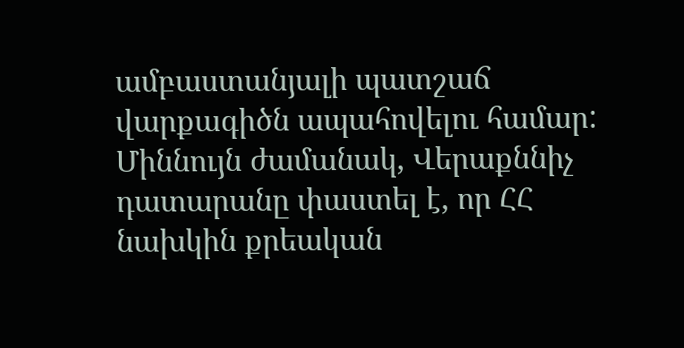ամբաստանյալի պատշաճ վարքագիծն ապահովելու համար: Միննույն ժամանակ, Վերաքննիչ դատարանը փաստել է, որ ՀՀ նախկին քրեական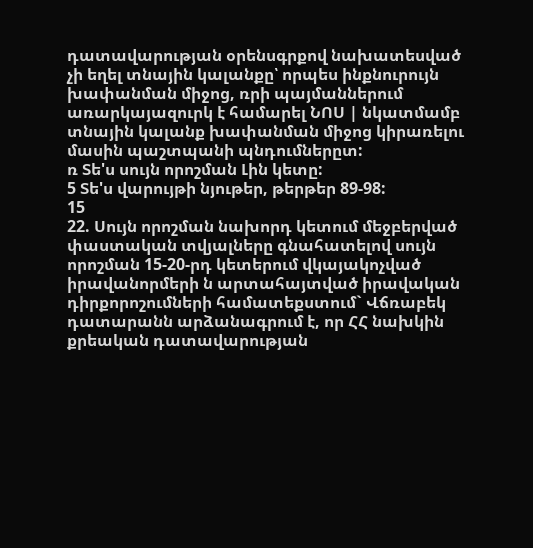դատավարության օրենսգրքով նախատեսված չի եղել տնային կալանքը՝ որպես ինքնուրույն խափանման միջոց, ռրի պայմաններում առարկայազուրկ է համարել ՆՈՍ | նկատմամբ տնային կալանք խափանման միջոց կիրառելու
մասին պաշտպանի պնդումներըտ:
ռ Տե'ս սույն որոշման Լին կետը:
5 Տե'ս վարույթի նյութեր, թերթեր 89-98:
15
22. Սույն որոշման նախորդ կետում մեջբերված փաստական տվյալները գնահատելով սույն որոշման 15-20-րդ կետերում վկայակոչված իրավանորմերի ն արտահայտված իրավական դիրքորոշումների համատեքստում` Վճռաբեկ դատարանն արձանագրում է, որ ՀՀ նախկին քրեական դատավարության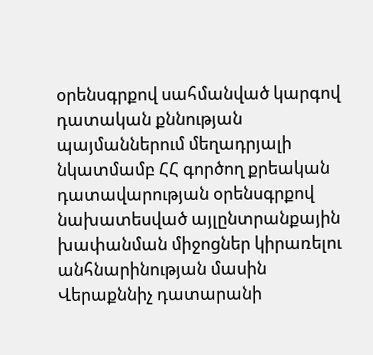օրենսգրքով սահմանված կարգով դատական քննության պայմաններում մեղադրյալի նկատմամբ ՀՀ գործող քրեական դատավարության օրենսգրքով նախատեսված այլընտրանքային խափանման միջոցներ կիրառելու
անհնարինության մասին Վերաքննիչ դատարանի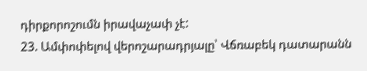դիրքորոշումն իրավաչափ չէ:
23. Ամփոփելով վերոշարադրյալը՝ Վճռաբեկ դատարանն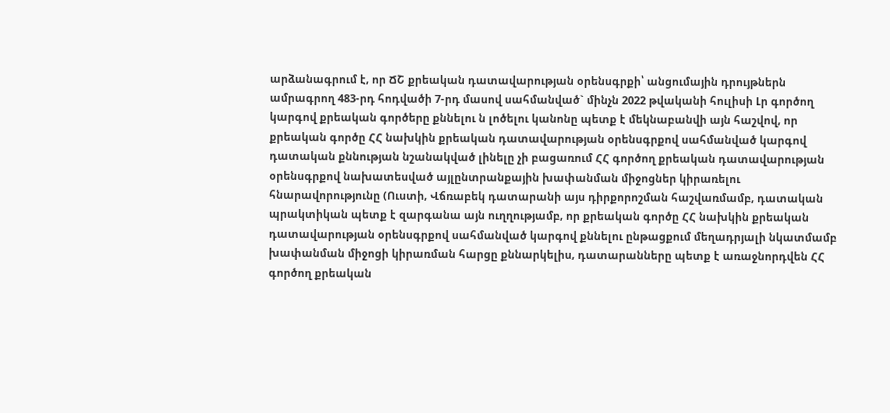արձանագրում է, որ ՃՇ քրեական դատավարության օրենսգրքի՝ անցումային դրույթներն ամրագրող 483-րդ հոդվածի 7-րդ մասով սահմանված` մինչն 2022 թվականի հուլիսի Լր գործող կարգով քրեական գործերը քննելու ն լոծելու կանոնը պետք է մեկնաբանվի այն հաշվով, որ քրեական գործը ՀՀ նախկին քրեական դատավարության օրենսգրքով սահմանված կարգով դատական քննության նշանակված լինելը չի բացառում ՀՀ գործող քրեական դատավարության օրենսգրքով նախատեսված այլընտրանքային խափանման միջոցներ կիրառելու հնարավորությունը (Ուստի, Վճռաբեկ դատարանի այս դիրքորոշման հաշվառմամբ, դատական պրակտիկան պետք է զարգանա այն ուղղությամբ, որ քրեական գործը ՀՀ նախկին քրեական դատավարության օրենսգրքով սահմանված կարգով քննելու ընթացքում մեղադրյալի նկատմամբ խափանման միջոցի կիրառման հարցը քննարկելիս, դատարանները պետք է առաջնորդվեն ՀՀ գործող քրեական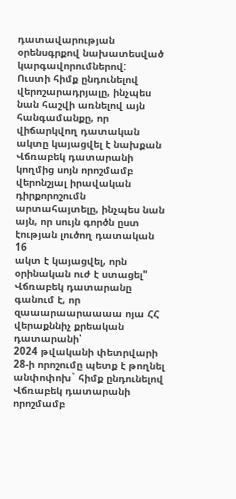դատավարության օրենսգրքով նախատեսված
կարգավորումներով:
Ուստի հիմք ընդունելով վերոշարադրյալը, ինչպես նան հաշվի առնելով այն հանգամանքը, որ վիճարկվող դատական ակտը կայացվել է նախքան Վճռաբեկ դատարանի կողմից սոյն որոշմամբ վերոնշյալ իրավական դիրքորոշումն արտահայտելը, ինչպես նան այն, որ սույն գործն ըստ էության լուծող դատական
16
ակտ է կայացվել, որն օրինական ուժ է ստացել" Վճռաբեկ դատարանը գանում է, որ զաաարաարաաաա ոյա ՀՀ վերաքննիչ քրեական դատարանի՝
2024 թվականի փետրվարի 28-ի որոշումը պետք է թողնել անփոփոխ` հիմք ընդունելով Վճռաբեկ դատարանի որոշմամբ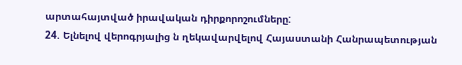արտահայտված իրավական դիրքորոշումները:
24. Ելնելով վերոգրյալից ն ղեկավարվելով Հայաստանի Հանրապետության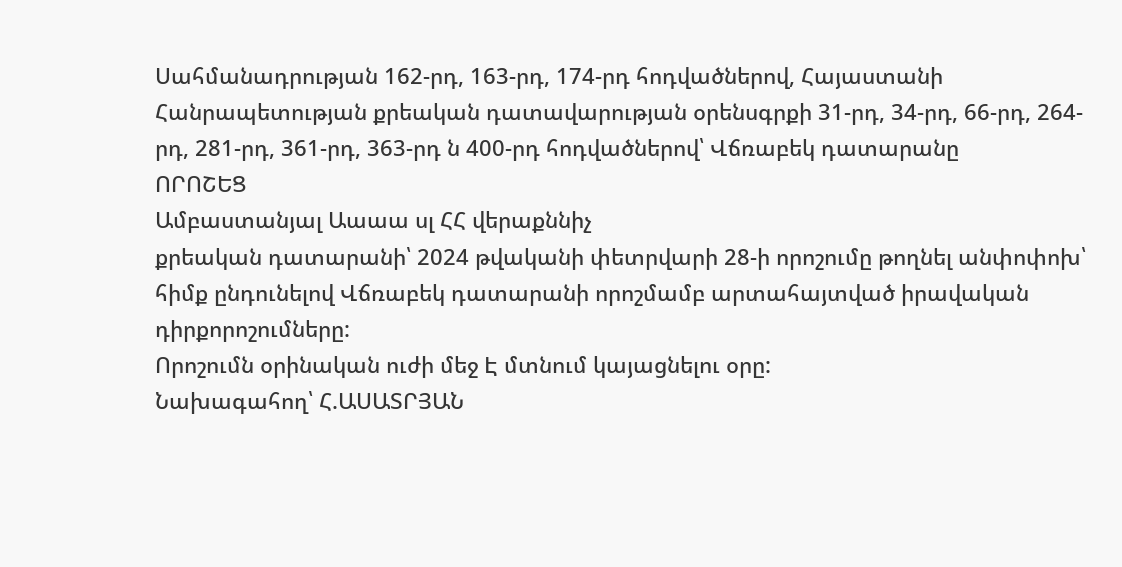Սահմանադրության 162-րդ, 163-րդ, 174-րդ հոդվածներով, Հայաստանի Հանրապետության քրեական դատավարության օրենսգրքի 31-րդ, 34-րդ, 66-րդ, 264-րդ, 281-րդ, 361-րդ, 363-րդ ն 400-րդ հոդվածներով՝ Վճռաբեկ դատարանը
ՈՐՈՇԵՑ
Ամբաստանյալ Աաաա սլ ՀՀ վերաքննիչ
քրեական դատարանի՝ 2024 թվականի փետրվարի 28-ի որոշումը թողնել անփոփոխ՝ հիմք ընդունելով Վճռաբեկ դատարանի որոշմամբ արտահայտված իրավական դիրքորոշումները:
Որոշումն օրինական ուժի մեջ Է մտնում կայացնելու օրը:
Նախագահող՝ Հ.ԱՍԱՏՐՅԱՆ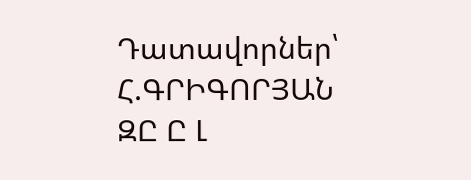Դատավորներ՝ Հ.ԳՐԻԳՈՐՅԱՆ
ԶԸ Ը Լ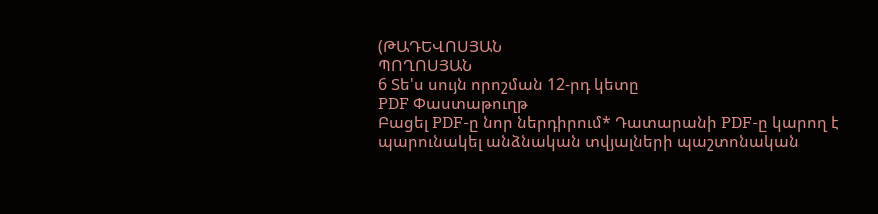(ԹԱԴԵՎՈՍՅԱՆ
ՊՈՂՈՍՅԱՆ
6 Տե'ս սույն որոշման 12-րդ կետը
PDF Փաստաթուղթ
Բացել PDF-ը նոր ներդիրում* Դատարանի PDF-ը կարող է պարունակել անձնական տվյալների պաշտոնական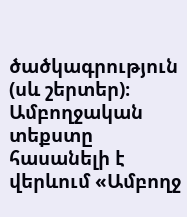ծածկագրություն (սև շերտեր)։ Ամբողջական տեքստը հասանելի է վերևում «Ամբողջ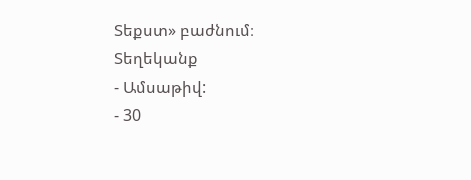Տեքստ» բաժնում։
Տեղեկանք
- Ամսաթիվ:
- 30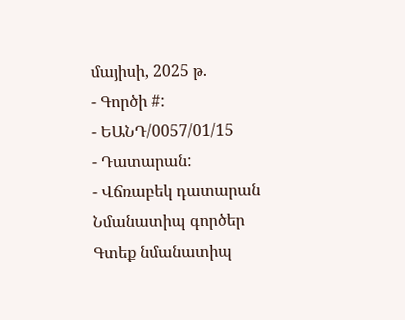մայիսի, 2025 թ.
- Գործի #:
- ԵԱՆԴ/0057/01/15
- Դատարան:
- Վճռաբեկ դատարան
Նմանատիպ գործեր
Գտեք նմանատիպ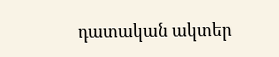դատական ակտեր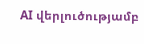AI վերլուծությամբ